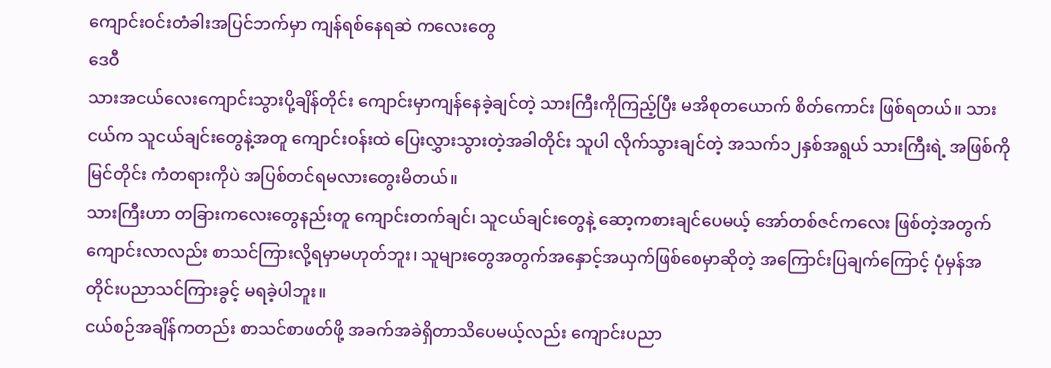ကျောင်းဝင်းတံခါးအပြင်ဘက်မှာ ကျန်ရစ်နေရဆဲ ကလေးတွေ
ဒေဝီ
သားအငယ်လေးကျောင်းသွားပို့ချိန်တိုင်း ကျောင်းမှာကျန်နေခဲ့ချင်တဲ့ သားကြီးကိုကြည့်ပြီး မအိစုတယောက် စိတ်ကောင်း ဖြစ်ရတယ်။ သားငယ်က သူငယ်ချင်းတွေနဲ့အတူ ကျောင်းဝန်းထဲ ပြေးလွှားသွားတဲ့အခါတိုင်း သူပါ လိုက်သွားချင်တဲ့ အသက်၁၂နှစ်အရွယ် သားကြီးရဲ့ အဖြစ်ကိုမြင်တိုင်း ကံတရားကိုပဲ အပြစ်တင်ရမလားတွေးမိတယ်။
သားကြီးဟာ တခြားကလေးတွေနည်းတူ ကျောင်းတက်ချင်၊ သူငယ်ချင်းတွေနဲ့ ဆော့ကစားချင်ပေမယ့် အော်တစ်ဇင်ကလေး ဖြစ်တဲ့အတွက် ကျောင်းလာလည်း စာသင်ကြားလို့ရမှာမဟုတ်ဘူး၊ သူများတွေအတွက်အနှောင့်အယှက်ဖြစ်စေမှာဆိုတဲ့ အကြောင်းပြချက်ကြောင့် ပုံမှန်အတိုင်းပညာသင်ကြားခွင့် မရခဲ့ပါဘူး။
ငယ်စဉ်အချိန်ကတည်း စာသင်စာဖတ်ဖို့ အခက်အခဲရှိတာသိပေမယ့်လည်း ကျောင်းပညာ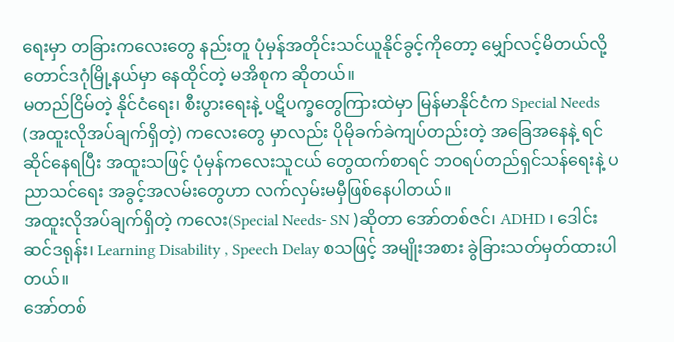ရေးမှာ တခြားကလေးတွေ နည်းတူ ပုံမှန်အတိုင်းသင်ယူနိုင်ခွင့်ကိုတော့ မျှော်လင့်မိတယ်လို့ တောင်ဒဂုံမြို့နယ်မှာ နေထိုင်တဲ့ မအိစုက ဆိုတယ်။
မတည်ငြိမ်တဲ့ နိုင်ငံရေး၊ စီးပွားရေးနဲ့ ပဋိပက္ခတွေကြားထဲမှာ မြန်မာနိုင်ငံက Special Needs (အထူးလိုအပ်ချက်ရှိတဲ့) ကလေးတွေ မှာလည်း ပိုမိုခက်ခဲကျပ်တည်းတဲ့ အခြေအနေနဲ့ ရင်ဆိုင်နေရပြီး အထူးသဖြင့် ပုံမှန်ကလေးသူငယ် တွေထက်စာရင် ဘဝရပ်တည်ရှင်သန်ရေးနဲ့ ပညာသင်ရေး အခွင့်အလမ်းတွေဟာ လက်လှမ်းမမှီဖြစ်နေပါတယ်။
အထူးလိုအပ်ချက်ရှိတဲ့ ကလေး(Special Needs- SN )ဆိုတာ အော်တစ်ဇင်၊ ADHD ၊ ဒေါင်းဆင်ဒရုန်း၊ Learning Disability , Speech Delay စသဖြင့် အမျိုးအစား ခွဲခြားသတ်မှတ်ထားပါတယ်။
အော်တစ်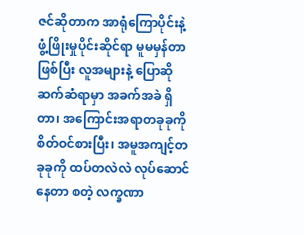ဇင်ဆိုတာက အာရုံကြောပိုင်းနဲ့ ဖွံ့ဖြိုးမှုပိုင်းဆိုင်ရာ မူမမှန်တာဖြစ်ပြီး လူအများနဲ့ ပြောဆိုဆက်ဆံရာမှာ အခက်အခဲ ရှိတာ၊ အကြောင်းအရာတခုခုကိုစိတ်ဝင်စားပြီး၊ အမူအကျင့်တခုခုကို ထပ်တလဲလဲ လုပ်ဆောင်နေတာ စတဲ့ လက္ခဏာ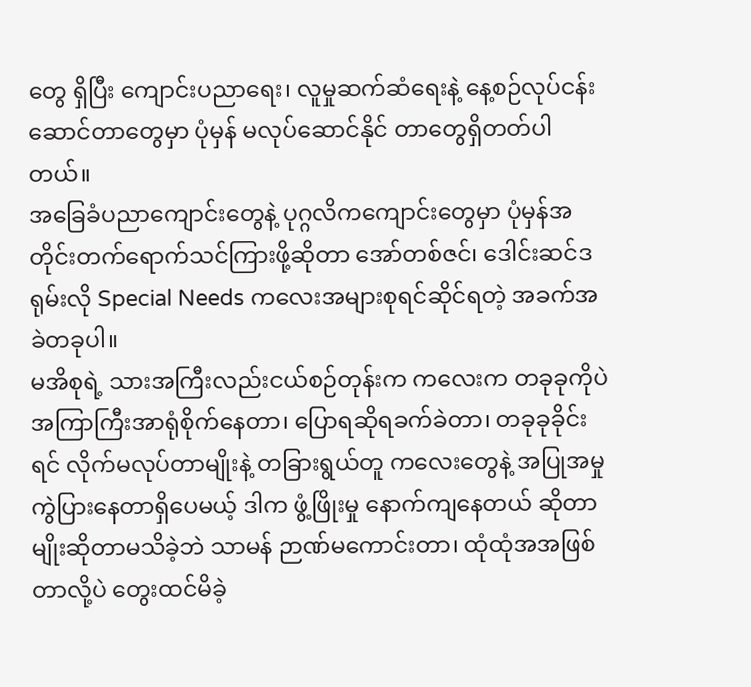တွေ ရှိပြီး ကျောင်းပညာရေး၊ လူမှုဆက်ဆံရေးနဲ့ နေ့စဉ်လုပ်ငန်းဆောင်တာတွေမှာ ပုံမှန် မလုပ်ဆောင်နိုင် တာတွေရှိတတ်ပါတယ်။
အခြေခံပညာကျောင်းတွေနဲ့ ပုဂ္ဂလိကကျောင်းတွေမှာ ပုံမှန်အတိုင်းတက်ရောက်သင်ကြားဖို့ဆိုတာ အော်တစ်ဇင်၊ ဒေါင်းဆင်ဒရုမ်းလို Special Needs ကလေးအများစုရင်ဆိုင်ရတဲ့ အခက်အခဲတခုပါ။
မအိစုရဲ့ သားအကြီးလည်းငယ်စဉ်တုန်းက ကလေးက တခုခုကိုပဲ အကြာကြီးအာရုံစိုက်နေတာ၊ ပြောရဆိုရခက်ခဲတာ၊ တခုခုခိုင်းရင် လိုက်မလုပ်တာမျိုးနဲ့ တခြားရွယ်တူ ကလေးတွေနဲ့ အပြုအမှု ကွဲပြားနေတာရှိပေမယ့် ဒါက ဖွံ့ဖြိုးမှု နောက်ကျနေတယ် ဆိုတာမျိုးဆိုတာမသိခဲ့ဘဲ သာမန် ဉာဏ်မကောင်းတာ၊ ထုံထုံအအဖြစ်တာလို့ပဲ တွေးထင်မိခဲ့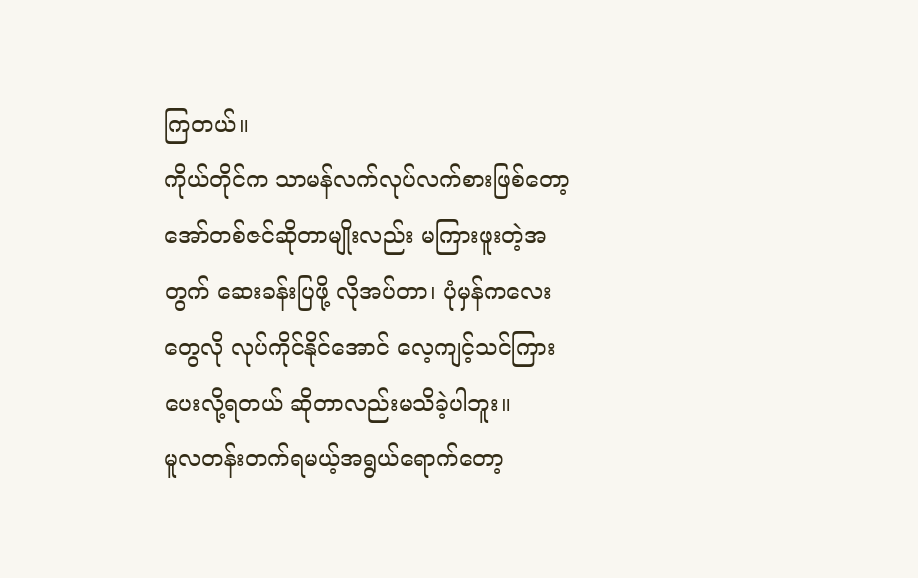ကြတယ်။
ကိုယ်တိုင်က သာမန်လက်လုပ်လက်စားဖြစ်တော့ အော်တစ်ဇင်ဆိုတာမျိုးလည်း မကြားဖူးတဲ့အတွက် ဆေးခန်းပြဖို့ လိုအပ်တာ၊ ပုံမှန်ကလေးတွေလို လုပ်ကိုင်နိုင်အောင် လေ့ကျင့်သင်ကြားပေးလို့ရတယ် ဆိုတာလည်းမသိခဲ့ပါဘူး။
မူလတန်းတက်ရမယ့်အရွယ်ရောက်တော့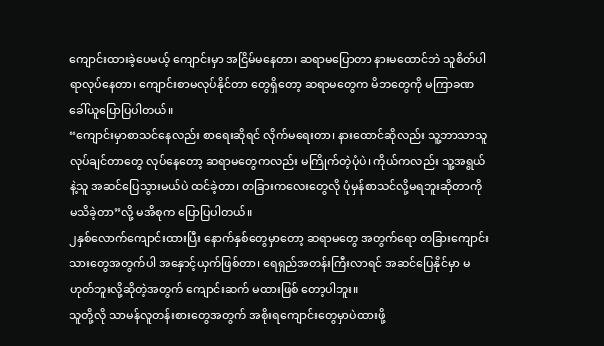ကျောင်းထားခဲ့ပေမယ့် ကျောင်းမှာ အငြိမ်မနေတာ၊ ဆရာမပြောတာ နားမထောင်ဘဲ သူစိတ်ပါရာလုပ်နေတာ၊ ကျောင်းစာမလုပ်နိုင်တာ တွေရှိတော့ ဆရာမတွေက မိဘတွေကို မကြာခဏ ခေါ်ယူပြောပြပါတယ်။
“ကျောင်းမှာစာသင်နေလည်း စာရေးဆိုရင် လိုက်မရေးတာ၊ နားထောင်ဆိုလည်း သူ့ဘာသာသူလုပ်ချင်တာတွေ လုပ်နေတော့ ဆရာမတွေကလည်း မကြိုက်တဲ့ပုံပဲ၊ ကိုယ်ကလည်း သူ့အရွယ်နဲ့သူ အဆင်ပြေသွားမယ်ပဲ ထင်ခဲ့တာ၊ တခြားကလေးတွေလို ပုံမှန်စာသင်လို့မရဘူးဆိုတာကို မသိခဲ့တာ”လို့ မအိစုက ပြောပြပါတယ်။
၂နှစ်လောက်ကျောင်းထားပြီး နောက်နှစ်တွေမှာတော့ ဆရာမတွေ အတွက်ရော တခြားကျောင်းသားတွေအတွက်ပါ အနှောင့်ယှက်ဖြစ်တာ၊ ရေရှည်အတန်းကြီးလာရင် အဆင်ပြေနိုင်မှာ မဟုတ်ဘူးလို့ဆိုတဲ့အတွက် ကျောင်းဆက် မထားဖြစ် တော့ပါဘူး။
သူတို့လို သာမန်လူတန်းစားတွေအတွက် အစိုးရကျောင်းတွေမှာပဲထားဖို့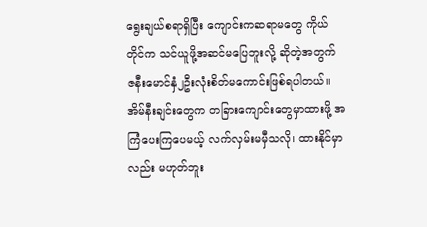ရွေးချယ်စရာရှိပြီး ကျောင်းကဆရာမတွေ ကိုယ်တိုင်က သင်ယူဖို့အဆင်မပြေဘူးလို့ ဆိုတဲ့အတွက် ဇနီးမောင်နှံ၂ဦးလုံးစိတ်မကောင်းဖြစ်ရပါတယ်။ အိမ်နီးချင်းတွေက တခြားကျောင်းတွေမှာထားဖို့ အကြံပေးကြပေမယ့် လက်လှမ်းမမှီသလို၊ ထားနိုင်မှာလည်း မဟုတ်ဘူး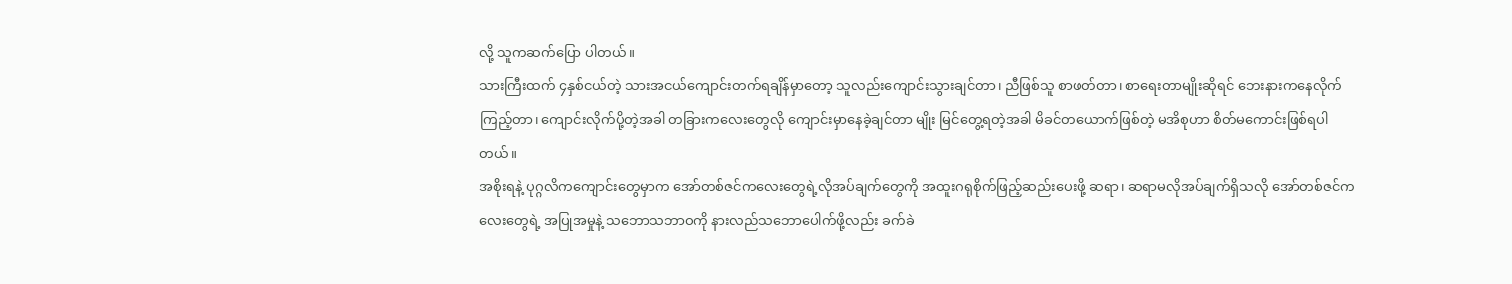လို့ သူကဆက်ပြော ပါတယ်။
သားကြီးထက် ၄နှစ်ငယ်တဲ့ သားအငယ်ကျောင်းတက်ရချိန်မှာတော့ သူလည်းကျောင်းသွားချင်တာ၊ ညီဖြစ်သူ စာဖတ်တာ၊ စာရေးတာမျိုးဆိုရင် ဘေးနားကနေလိုက်ကြည့်တာ၊ ကျောင်းလိုက်ပို့တဲ့အခါ တခြားကလေးတွေလို ကျောင်းမှာနေခဲ့ချင်တာ မျိုး မြင်တွေ့ရတဲ့အခါ မိခင်တယောက်ဖြစ်တဲ့ မအိစုဟာ စိတ်မကောင်းဖြစ်ရပါတယ်။
အစိုးရနဲ့ ပုဂ္ဂလိကကျောင်းတွေမှာက အော်တစ်ဇင်ကလေးတွေရဲ့လိုအပ်ချက်တွေကို အထူးဂရုစိုက်ဖြည့်ဆည်းပေးဖို့ ဆရာ၊ ဆရာမလိုအပ်ချက်ရှိသလို အော်တစ်ဇင်ကလေးတွေရဲ့ အပြုအမှုနဲ့ သဘောသဘာဝကို နားလည်သဘောပေါက်ဖို့လည်း ခက်ခဲ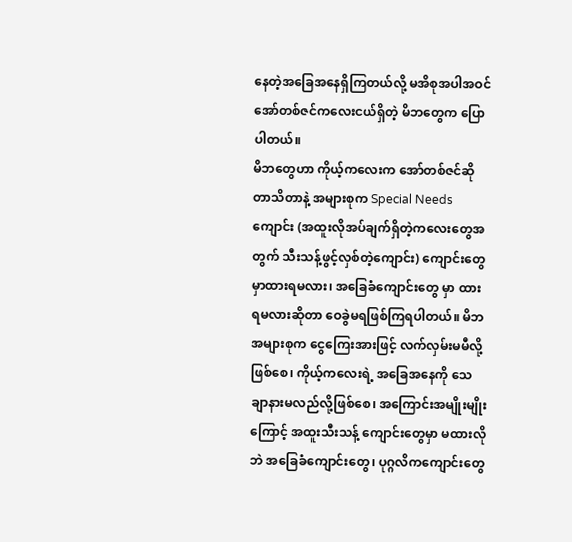နေတဲ့အခြေအနေရှိကြတယ်လို့ မအိစုအပါအဝင် အော်တစ်ဇင်ကလေးငယ်ရှိတဲ့ မိဘတွေက ပြောပါတယ်။
မိဘတွေဟာ ကိုယ့်ကလေးက အော်တစ်ဇင်ဆိုတာသိတာနဲ့ အများစုက Special Needs ကျောင်း (အထူးလိုအပ်ချက်ရှိတဲ့ကလေးတွေအတွက် သီးသန့်ဖွင့်လှစ်တဲ့ကျောင်း) ကျောင်းတွေမှာထားရမလား၊ အခြေခံကျောင်းတွေ မှာ ထားရမလားဆိုတာ ဝေခွဲမရဖြစ်ကြရပါတယ်။ မိဘအများစုက ငွေကြေးအားဖြင့် လက်လှမ်းမမီလို့ဖြစ်စေ၊ ကိုယ့်ကလေးရဲ့ အခြေအနေကို သေချာနားမလည်လို့ဖြစ်စေ၊ အကြောင်းအမျိုးမျိုးကြောင့် အထူးသီးသန့် ကျောင်းတွေမှာ မထားလိုဘဲ အခြေခံကျောင်းတွေ၊ ပုဂ္ဂလိကကျောင်းတွေ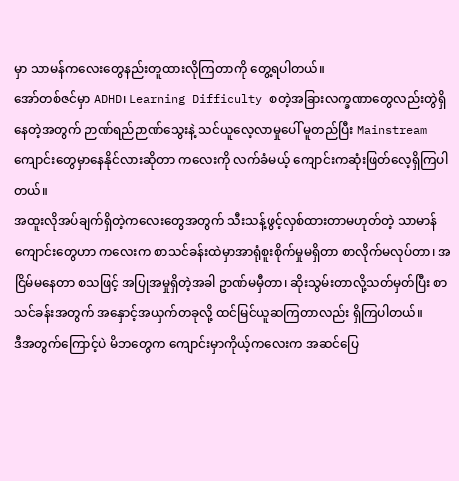မှာ သာမန်ကလေးတွေနည်းတူထားလိုကြတာကို တွေ့ရပါတယ်။
အော်တစ်ဇင်မှာ ADHD၊ Learning Difficulty စတဲ့အခြားလက္ခဏာတွေလည်းတွဲရှိနေတဲ့အတွက် ဉာဏ်ရည်ဉာဏ်သွေးနဲ့ သင်ယူလေ့လာမှုပေါ် မူတည်ပြီး Mainstream ကျောင်းတွေမှာနေနိုင်လားဆိုတာ ကလေးကို လက်ခံမယ့် ကျောင်းကဆုံးဖြတ်လေ့ရှိကြပါတယ်။
အထူးလိုအပ်ချက်ရှိတဲ့ကလေးတွေအတွက် သီးသန့်ဖွင့်လှစ်ထားတာမဟုတ်တဲ့ သာမာန်ကျောင်းတွေဟာ ကလေးက စာသင်ခန်းထဲမှာအာရုံစူးစိုက်မှုမရှိတာ စာလိုက်မလုပ်တာ၊ အငြိမ်မနေတာ စသဖြင့် အပြုအမှုရှိတဲ့အခါ ဥာဏ်မမှီတာ၊ ဆိုးသွမ်းတာလို့သတ်မှတ်ပြီး စာသင်ခန်းအတွက် အနှောင့်အယှက်တခုလို့ ထင်မြင်ယူဆကြတာလည်း ရှိကြပါတယ်။
ဒီအတွက်ကြောင့်ပဲ မိဘတွေက ကျောင်းမှာကိုယ့်ကလေးက အဆင်ပြေ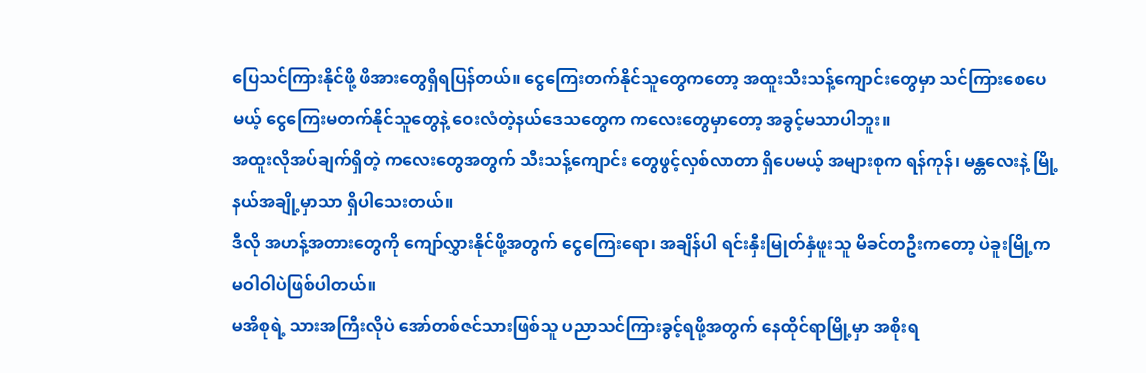ပြေသင်ကြားနိုင်ဖို့ ဖိအားတွေရှိရပြန်တယ်။ ငွေကြေးတက်နိုင်သူတွေကတော့ အထူးသီးသန့်ကျောင်းတွေမှာ သင်ကြားစေပေမယ့် ငွေကြေးမတက်နိုင်သူတွေနဲ့ ဝေးလံတဲ့နယ်ဒေသတွေက ကလေးတွေမှာတော့ အခွင့်မသာပါဘူး။
အထူးလိုအပ်ချက်ရှိတဲ့ ကလေးတွေအတွက် သီးသန့်ကျောင်း တွေဖွင့်လှစ်လာတာ ရှိပေမယ့် အများစုက ရန်ကုန်၊ မန္တလေးနဲ့ မြို့နယ်အချို့မှာသာ ရှိပါသေးတယ်။
ဒီလို အဟန့်အတားတွေကို ကျော်လွှားနိုင်ဖို့အတွက် ငွေကြေးရော၊ အချိန်ပါ ရင်းနှီးမြုတ်နှံဖူးသူ မိခင်တဦးကတော့ ပဲခူးမြို့က မဝါဝါပဲဖြစ်ပါတယ်။
မအိစုရဲ့ သားအကြီးလိုပဲ အော်တစ်ဇင်သားဖြစ်သူ ပညာသင်ကြားခွင့်ရဖို့အတွက် နေထိုင်ရာမြို့မှာ အစိုးရ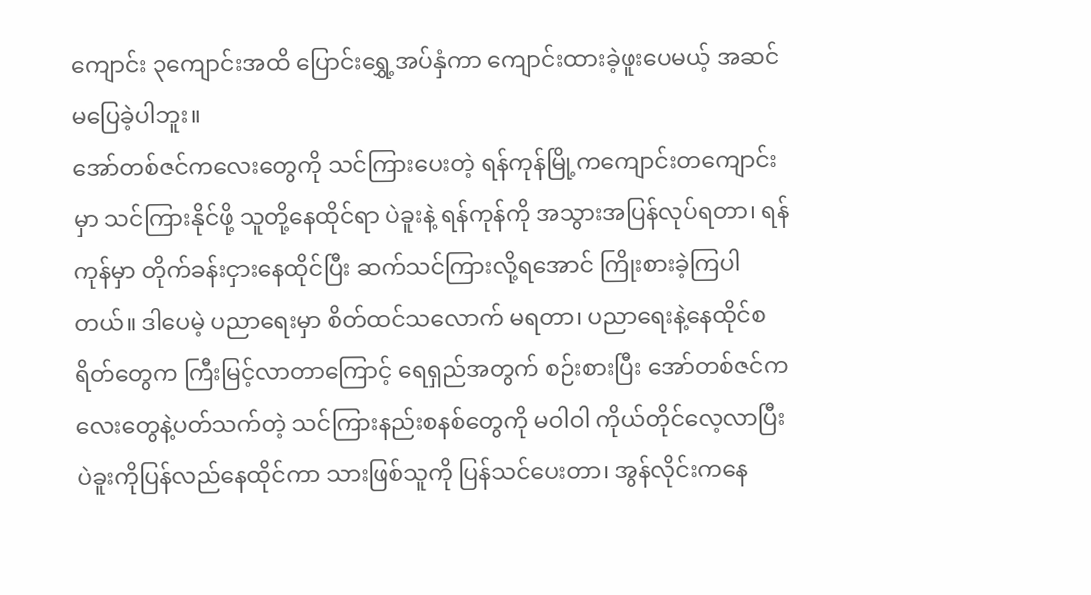ကျောင်း ၃ကျောင်းအထိ ပြောင်းရွှေ့အပ်နှံကာ ကျောင်းထားခဲ့ဖူးပေမယ့် အဆင်မပြေခဲ့ပါဘူး။
အော်တစ်ဇင်ကလေးတွေကို သင်ကြားပေးတဲ့ ရန်ကုန်မြို့ကကျောင်းတကျောင်းမှာ သင်ကြားနိုင်ဖို့ သူတို့နေထိုင်ရာ ပဲခူးနဲ့ ရန်ကုန်ကို အသွားအပြန်လုပ်ရတာ၊ ရန်ကုန်မှာ တိုက်ခန်းငှားနေထိုင်ပြီး ဆက်သင်ကြားလို့ရအောင် ကြိုးစားခဲ့ကြပါတယ်။ ဒါပေမဲ့ ပညာရေးမှာ စိတ်ထင်သလောက် မရတာ၊ ပညာရေးနဲ့နေထိုင်စရိတ်တွေက ကြီးမြင့်လာတာကြောင့် ရေရှည်အတွက် စဉ်းစားပြီး အော်တစ်ဇင်ကလေးတွေနဲ့ပတ်သက်တဲ့ သင်ကြားနည်းစနစ်တွေကို မဝါဝါ ကိုယ်တိုင်လေ့လာပြီး ပဲခူးကိုပြန်လည်နေထိုင်ကာ သားဖြစ်သူကို ပြန်သင်ပေးတာ၊ အွန်လိုင်းကနေ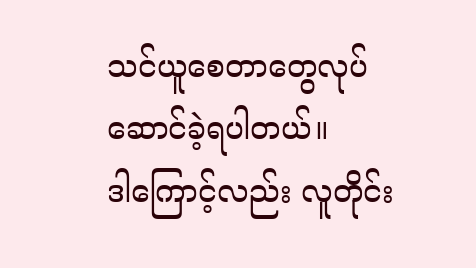သင်ယူစေတာတွေလုပ်ဆောင်ခဲ့ရပါတယ်။
ဒါကြောင့်လည်း လူတိုင်း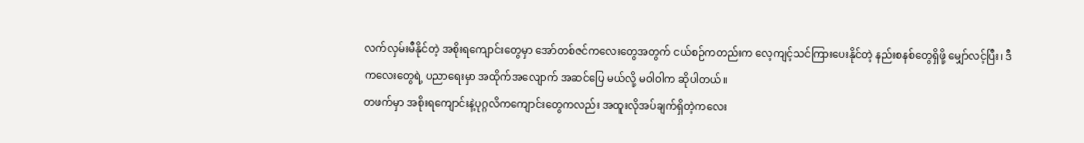လက်လှမ်းမီနိုင်တဲ့ အစိုးရကျောင်းတွေမှာ အော်တစ်ဇင်ကလေးတွေအတွက် ငယ်စဉ်ကတည်းက လေ့ကျင့်သင်ကြားပေးနိုင်တဲ့ နည်းစနစ်တွေရှိဖို့ မျှော်လင့်ပြီး၊ ဒီကလေးတွေရဲ့ ပညာရေးမှာ အထိုက်အလျောက် အဆင်ပြေ မယ်လို့ မဝါဝါက ဆိုပါတယ်။
တဖက်မှာ အစိုးရကျောင်းနဲ့ပုဂ္ဂလိကကျောင်းတွေကလည်း အထူးလိုအပ်ချက်ရှိတဲ့ကလေး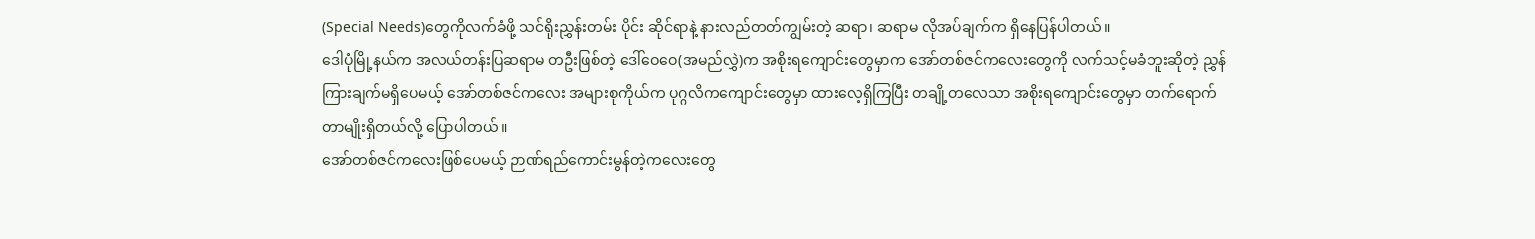(Special Needs)တွေကိုလက်ခံဖို့ သင်ရိုးညွှန်းတမ်း ပိုင်း ဆိုင်ရာနဲ့ နားလည်တတ်ကျွမ်းတဲ့ ဆရာ၊ ဆရာမ လိုအပ်ချက်က ရှိနေပြန်ပါတယ်။
ဒေါပုံမြို့နယ်က အလယ်တန်းပြဆရာမ တဦးဖြစ်တဲ့ ဒေါ်ဝေဝေ(အမည်လွှဲ)က အစိုးရကျောင်းတွေမှာက အော်တစ်ဇင်ကလေးတွေကို လက်သင့်မခံဘူးဆိုတဲ့ ညွှန်ကြားချက်မရှိပေမယ့် အော်တစ်ဇင်ကလေး အများစုကိုယ်က ပုဂ္ဂလိကကျောင်းတွေမှာ ထားလေ့ရှိကြပြီး တချို့တလေသာ အစိုးရကျောင်းတွေမှာ တက်ရောက်တာမျိုးရှိတယ်လို့ ပြောပါတယ်။
အော်တစ်ဇင်ကလေးဖြစ်ပေမယ့် ဉာဏ်ရည်ကောင်းမွန်တဲ့ကလေးတွေ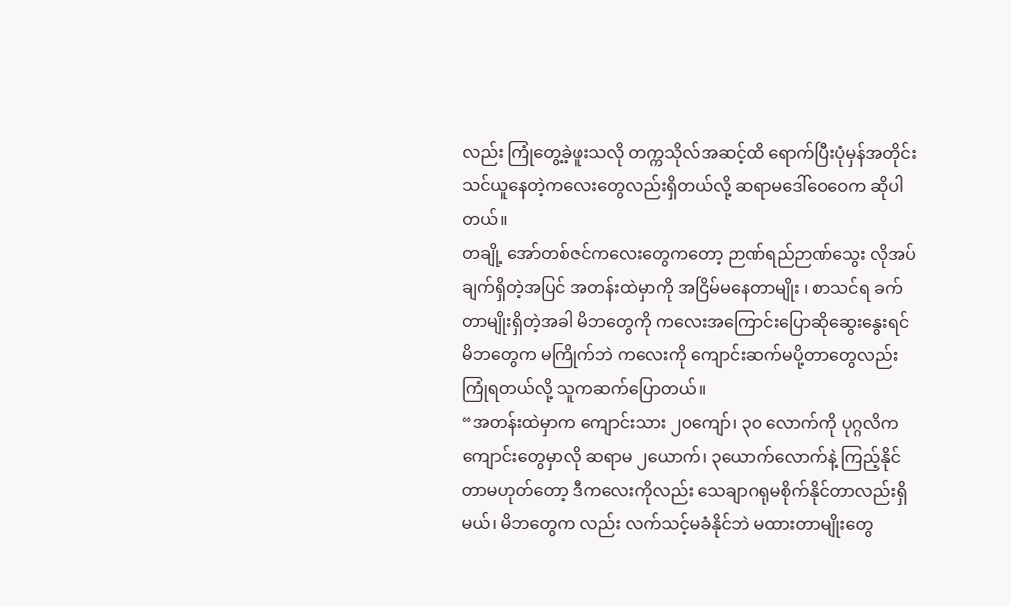လည်း ကြုံတွေ့ခဲ့ဖူးသလို တက္ကသိုလ်အဆင့်ထိ ရောက်ပြီးပုံမှန်အတိုင်းသင်ယူနေတဲ့ကလေးတွေလည်းရှိတယ်လို့ ဆရာမဒေါ်ဝေဝေက ဆိုပါတယ်။
တချို့ အော်တစ်ဇင်ကလေးတွေကတော့ ဉာဏ်ရည်ဉာဏ်သွေး လိုအပ်ချက်ရှိတဲ့အပြင် အတန်းထဲမှာကို အငြိမ်မနေတာမျိုး ၊ စာသင်ရ ခက်တာမျိုးရှိတဲ့အခါ မိဘတွေကို ကလေးအကြောင်းပြောဆိုဆွေးနွေးရင် မိဘတွေက မကြိုက်ဘဲ ကလေးကို ကျောင်းဆက်မပို့တာတွေလည်းကြုံရတယ်လို့ သူကဆက်ပြောတယ်။
“အတန်းထဲမှာက ကျောင်းသား ၂၀ကျော်၊ ၃၀ လောက်ကို ပုဂ္ဂလိကကျောင်းတွေမှာလို ဆရာမ ၂ယောက်၊ ၃ယောက်လောက်နဲ့ ကြည့်နိုင်တာမဟုတ်တော့ ဒီကလေးကိုလည်း သေချာဂရုမစိုက်နိုင်တာလည်းရှိမယ်၊ မိဘတွေက လည်း လက်သင့်မခံနိုင်ဘဲ မထားတာမျိုးတွေ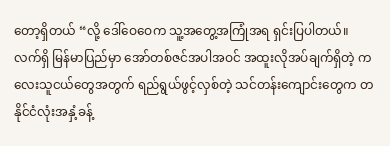တော့ရှိတယ် “လို့ ဒေါ်ဝေဝေက သူ့အတွေ့အကြုံအရ ရှင်းပြပါတယ်။
လက်ရှိ မြန်မာပြည်မှာ အော်တစ်ဇင်အပါအဝင် အထူးလိုအပ်ချက်ရှိတဲ့ ကလေးသူငယ်တွေအတွက် ရည်ရွယ်ဖွင့်လှစ်တဲ့ သင်တန်းကျောင်းတွေက တနိုင်ငံလုံးအနှံ့ခန့်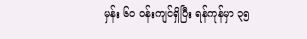မှန်း ၆၀ ဝန်းကျင်ရှိပြီး ရန်ကုန်မှာ ၃၅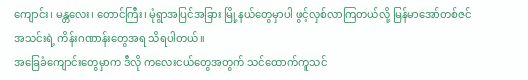ကျောင်း၊ မန္တလေး၊ တောင်ကြီး၊ မုံရွာအပြင်အခြား မြို့နယ်တွေမှာပါ ဖွင့်လှစ်လာကြတယ်လို့ မြန်မာအော်တစ်ဇင်အသင်းရဲ့ ကိန်းဂဏာန်းတွေအရ သိရပါတယ်။
အခြေခံကျောင်းတွေမှာက ဒီလို ကလေးငယ်တွေအတွက် သင်ထောက်ကူသင်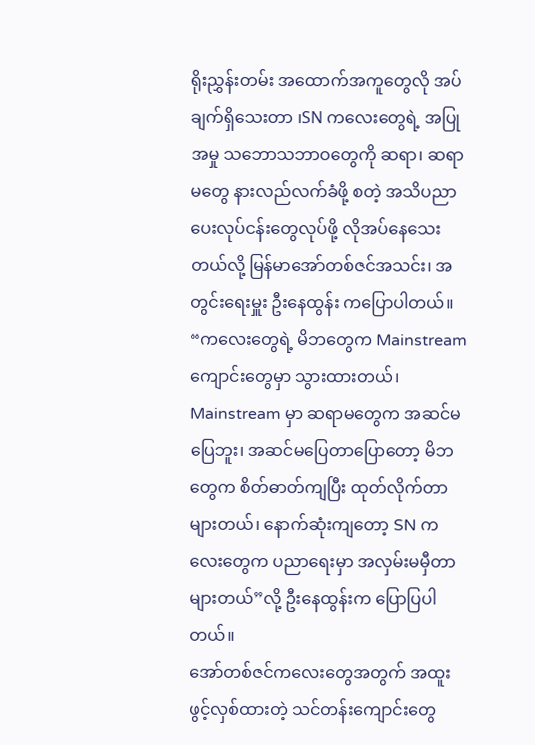ရိုးညွှန်းတမ်း အထောက်အကူတွေလို အပ်ချက်ရှိသေးတာ ၊SN ကလေးတွေရဲ့ အပြုအမှု သဘောသဘာဝတွေကို ဆရာ၊ ဆရာမတွေ နားလည်လက်ခံဖို့ စတဲ့ အသိပညာပေးလုပ်ငန်းတွေလုပ်ဖို့ လိုအပ်နေသေးတယ်လို့ မြန်မာအော်တစ်ဇင်အသင်း၊ အတွင်းရေးမှူး ဦးနေထွန်း ကပြောပါတယ်။
“ကလေးတွေရဲ့ မိဘတွေက Mainstream ကျောင်းတွေမှာ သွားထားတယ်၊ Mainstream မှာ ဆရာမတွေက အဆင်မပြေဘူး၊ အဆင်မပြေတာပြောတော့ မိဘတွေက စိတ်ဓာတ်ကျပြီး ထုတ်လိုက်တာများတယ်၊ နောက်ဆုံးကျတော့ SN ကလေးတွေက ပညာရေးမှာ အလှမ်းမမှီတာများတယ်”လို့ ဦးနေထွန်းက ပြောပြပါတယ်။
အော်တစ်ဇင်ကလေးတွေအတွက် အထူးဖွင့်လှစ်ထားတဲ့ သင်တန်းကျောင်းတွေ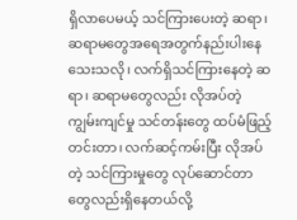ရှိလာပေမယ့် သင်ကြားပေးတဲ့ ဆရာ၊ ဆရာမတွေအရေအတွက်နည်းပါးနေသေးသလို၊ လက်ရှိသင်ကြားနေတဲ့ ဆရာ၊ ဆရာမတွေလည်း လိုအပ်တဲ့ ကျွမ်းကျင်မှု သင်တန်းတွေ ထပ်မံဖြည့်တင်းတာ၊ လက်ဆင့်ကမ်းပြီး လိုအပ်တဲ့ သင်ကြားမှုတွေ လုပ်ဆောင်တာတွေလည်းရှိနေတယ်လို့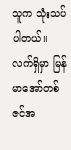သူက သုံးသပ်ပါတယ်။
လက်ရှိမှာ မြန်မာအော်တစ်ဇင်အ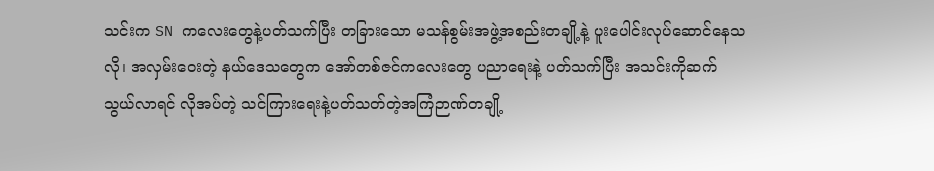သင်းက SN ကလေးတွေနဲ့ပတ်သက်ပြီး တခြားသော မသန်စွမ်းအဖွဲ့အစည်းတချို့နဲ့ ပူးပေါင်းလုပ်ဆောင်နေသလို၊ အလှမ်းဝေးတဲ့ နယ်ဒေသတွေက အော်တစ်ဇင်ကလေးတွေ ပညာရေးနဲ့ ပတ်သက်ပြီး အသင်းကိုဆက်သွယ်လာရင် လိုအပ်တဲ့ သင်ကြားရေးနဲ့ပတ်သတ်တဲ့အကြံဉာဏ်တချို့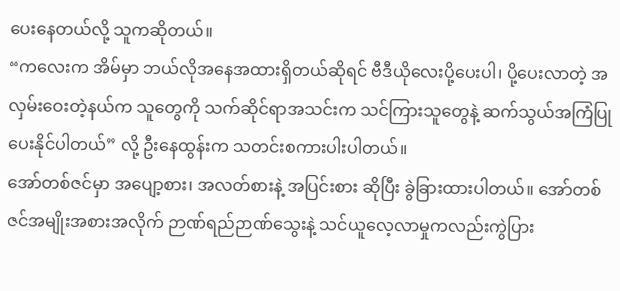ပေးနေတယ်လို့ သူကဆိုတယ်။
“ကလေးက အိမ်မှာ ဘယ်လိုအနေအထားရှိတယ်ဆိုရင် ဗီဒီယိုလေးပို့ပေးပါ၊ ပို့ပေးလာတဲ့ အလှမ်းဝေးတဲ့နယ်က သူတွေကို သက်ဆိုင်ရာအသင်းက သင်ကြားသူတွေနဲ့ ဆက်သွယ်အကြံပြုပေးနိုင်ပါတယ်” လို့ ဦးနေထွန်းက သတင်းစကားပါးပါတယ်။
အော်တစ်ဇင်မှာ အပျော့စား၊ အလတ်စားနဲ့ အပြင်းစား ဆိုပြီး ခွဲခြားထားပါတယ်။ အော်တစ်ဇင်အမျိုးအစားအလိုက် ဉာဏ်ရည်ဉာဏ်သွေးနဲ့ သင်ယူလေ့လာမှုကလည်းကွဲပြား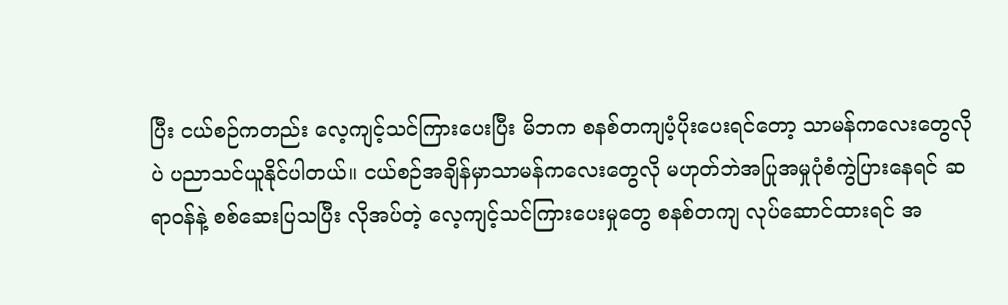ပြီး ငယ်စဉ်ကတည်း လေ့ကျင့်သင်ကြားပေးပြီး မိဘက စနစ်တကျပံ့ပိုးပေးရင်တော့ သာမန်ကလေးတွေလိုပဲ ပညာသင်ယူနိုင်ပါတယ်။ ငယ်စဉ်အချိန်မှာသာမန်ကလေးတွေလို မဟုတ်ဘဲအပြုအမှုပုံစံကွဲပြားနေရင် ဆရာဝန်နဲ့ စစ်ဆေးပြသပြီး လိုအပ်တဲ့ လေ့ကျင့်သင်ကြားပေးမှုတွေ စနစ်တကျ လုပ်ဆောင်ထားရင် အ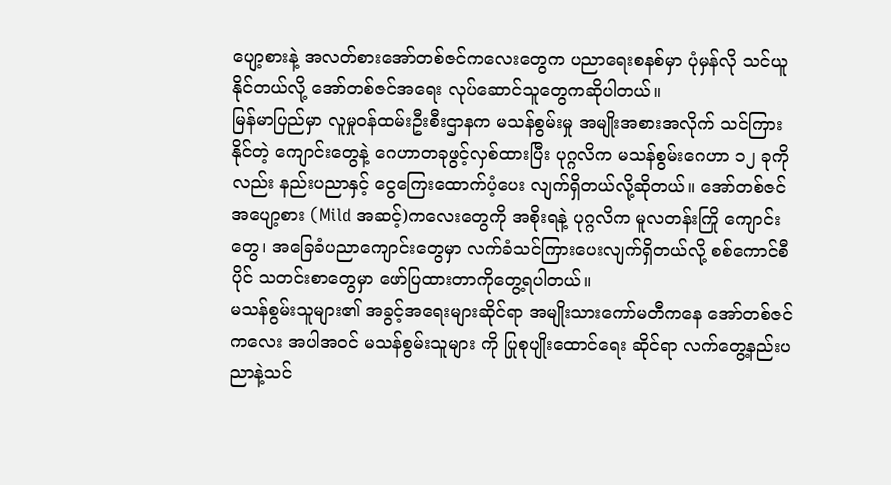ပျော့စားနဲ့ အလတ်စားအော်တစ်ဇင်ကလေးတွေက ပညာရေးစနစ်မှာ ပုံမှန်လို သင်ယူနိုင်တယ်လို့ အော်တစ်ဇင်အရေး လုပ်ဆောင်သူတွေကဆိုပါတယ်။
မြန်မာပြည်မှာ လူမှုဝန်ထမ်းဦးစီးဌာနက မသန်စွမ်းမှု အမျိုးအစားအလိုက် သင်ကြားနိုင်တဲ့ ကျောင်းတွေနဲ့ ဂေဟာတခုဖွင့်လှစ်ထားပြီး ပုဂ္ဂလိက မသန်စွမ်းဂေဟာ ၁၂ ခုကိုလည်း နည်းပညာနှင့် ငွေကြေးထောက်ပံ့ပေး လျက်ရှိတယ်လို့ဆိုတယ်။ အော်တစ်ဇင် အပျော့စား (Mild အဆင့်)ကလေးတွေကို အစိုးရနဲ့ ပုဂ္ဂလိက မူလတန်းကြို ကျောင်းတွေ၊ အခြေခံပညာကျောင်းတွေမှာ လက်ခံသင်ကြားပေးလျက်ရှိတယ်လို့ စစ်ကောင်စီပိုင် သတင်းစာတွေမှာ ဖော်ပြထားတာကိုတွေ့ရပါတယ်။
မသန်စွမ်းသူများ၏ အခွင့်အရေးများဆိုင်ရာ အမျိုးသားကော်မတီကနေ အော်တစ်ဇင်ကလေး အပါအဝင် မသန်စွမ်းသူများ ကို ပြုစုပျိုးထောင်ရေး ဆိုင်ရာ လက်တွေ့နည်းပညာနဲ့သင်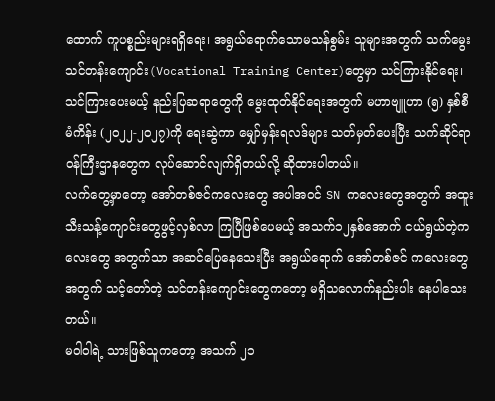ထောက် ကူပစ္စည်းများရရှိရေး၊ အရွယ်ရောက်သောမသန်စွမ်း သူများအတွက် သက်မွေးသင်တန်းကျောင်း(Vocational Training Center)တွေမှာ သင်ကြားနိုင်ရေး၊ သင်ကြားပေးမယ့် နည်းပြဆရာတွေကို မွေးထုတ်နိုင်ရေးအတွက် မဟာဗျူဟာ (၅) နှစ်စီမံကိန်း (၂၀၂၂-၂၀၂၇)ကို ရေးဆွဲကာ မျှော်မှန်းရလဒ်များ သတ်မှတ်ပေးပြီး သက်ဆိုင်ရာဝန်ကြီးဌာနတွေက လုပ်ဆောင်လျက်ရှိတယ်လို့ ဆိုထားပါတယ်။
လက်တွေ့မှာတော့ အော်တစ်ဇင်ကလေးတွေ အပါအဝင် SN ကလေးတွေအတွက် အထူးသီးသန့်ကျောင်းတွေဖွင့်လှစ်လာ ကြပြီဖြစ်ပေမယ့် အသက်၁၂နှစ်အောက် ငယ်ရွယ်တဲ့ကလေးတွေ အတွက်သာ အဆင်ပြေနေသေးပြီး အရွယ်ရောက် အော်တစ်ဇင် ကလေးတွေအတွက် သင့်တော်တဲ့ သင်တန်းကျောင်းတွေကတော့ မရှိသလောက်နည်းပါး နေပါသေးတယ်။
မဝါဝါရဲ့ သားဖြစ်သူကတော့ အသက် ၂၁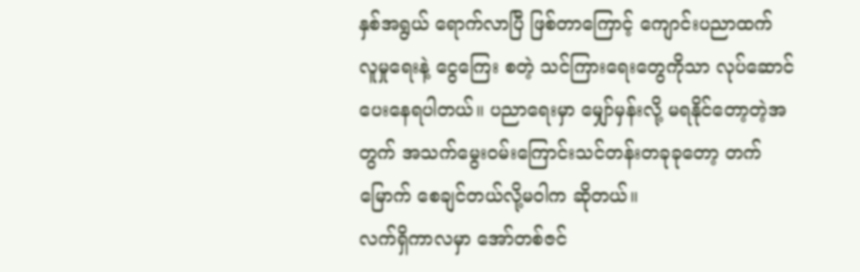နှစ်အရွယ် ရောက်လာပြီ ဖြစ်တာကြောင့် ကျောင်းပညာထက် လူမှုရေးနဲ့ ငွေကြေး စတဲ့ သင်ကြားရေးတွေကိုသာ လုပ်ဆောင်ပေးနေရပါတယ်။ ပညာရေးမှာ မျှော်မှန်းလို့ မရနိုင်တော့တဲ့အတွက် အသက်မွေးဝမ်းကြောင်းသင်တန်းတခုခုတော့ တက်မြောက် စေချင်တယ်လို့မဝါက ဆိုတယ်။
လက်ရှိကာလမှာ အော်တစ်ဇင်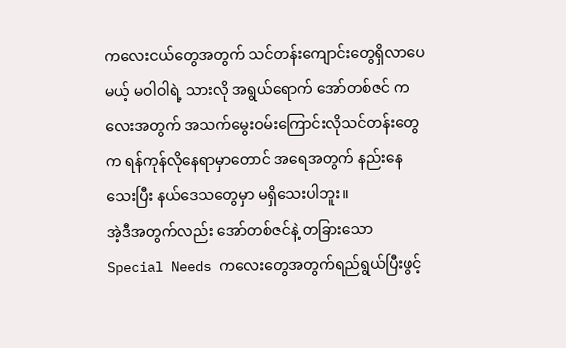ကလေးငယ်တွေအတွက် သင်တန်းကျောင်းတွေရှိလာပေမယ့် မဝါဝါရဲ့ သားလို အရွယ်ရောက် အော်တစ်ဇင် ကလေးအတွက် အသက်မွေးဝမ်းကြောင်းလိုသင်တန်းတွေက ရန်ကုန်လိုနေရာမှာတောင် အရေအတွက် နည်းနေသေးပြီး နယ်ဒေသတွေမှာ မရှိသေးပါဘူး။
အဲ့ဒီအတွက်လည်း အော်တစ်ဇင်နဲ့ တခြားသော Special Needs ကလေးတွေအတွက်ရည်ရွယ်ပြီးဖွင့်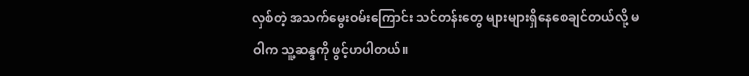လှစ်တဲ့ အသက်မွေးဝမ်းကြောင်း သင်တန်းတွေ များများရှိနေစေချင်တယ်လို့ မဝါက သူ့ဆန္ဒကို ဖွင့်ဟပါတယ်။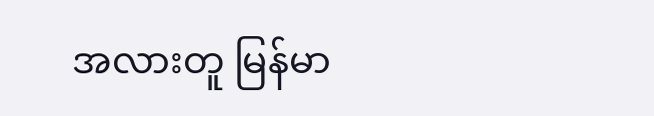အလားတူ မြန်မာ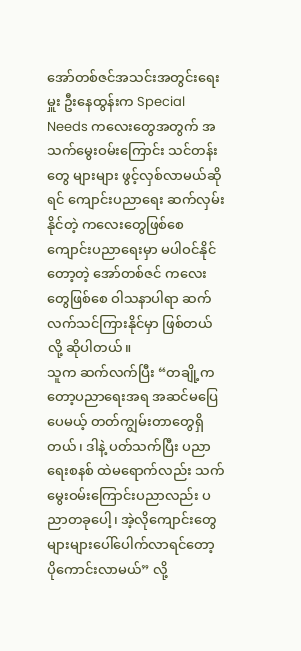အော်တစ်ဇင်အသင်းအတွင်းရေးမှူး ဦးနေထွန်းက Special Needs ကလေးတွေအတွက် အသက်မွေးဝမ်းကြောင်း သင်တန်းတွေ များများ ဖွင့်လှစ်လာမယ်ဆိုရင် ကျောင်းပညာရေး ဆက်လှမ်းနိုင်တဲ့ ကလေးတွေဖြစ်စေ ကျောင်းပညာရေးမှာ မပါဝင်နိုင်တော့တဲ့ အော်တစ်ဇင် ကလေးတွေဖြစ်စေ ဝါသနာပါရာ ဆက်လက်သင်ကြားနိုင်မှာ ဖြစ်တယ်လို့ ဆိုပါတယ်။
သူက ဆက်လက်ပြီး “တချို့ကတော့ပညာရေးအရ အဆင်မပြေပေမယ့် တတ်ကျွမ်းတာတွေရှိတယ်၊ ဒါနဲ့ ပတ်သက်ပြီး ပညာရေးစနစ် ထဲမရောက်လည်း သက်မွေးဝမ်းကြောင်းပညာလည်း ပညာတခုပေါ့၊ အဲ့လိုကျောင်းတွေ များများပေါ်ပေါက်လာရင်တော့ ပိုကောင်းလာမယ်” လို့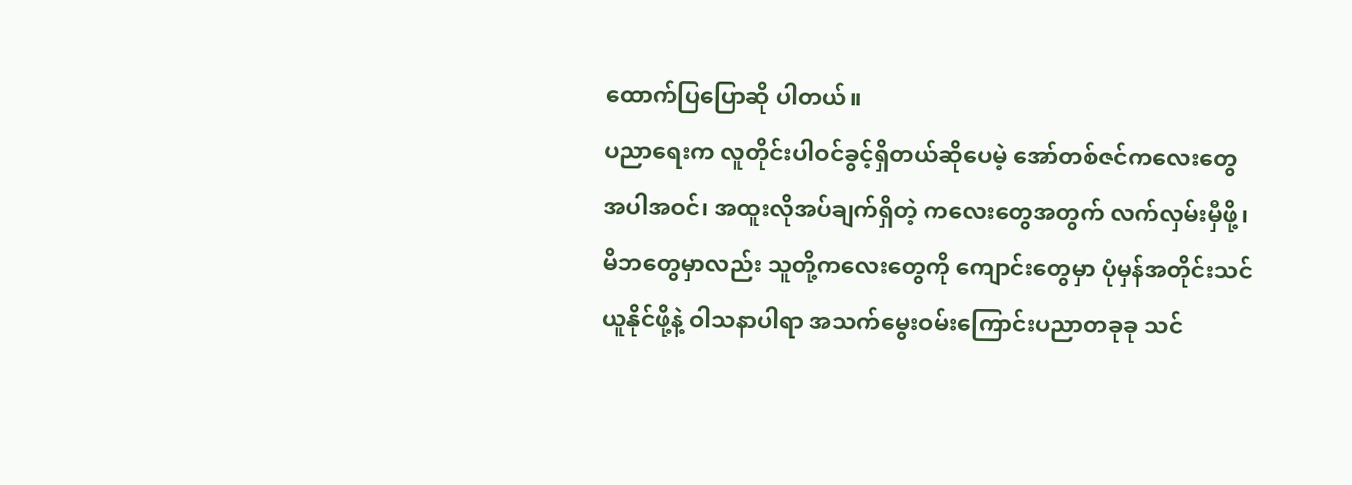ထောက်ပြပြောဆို ပါတယ်။
ပညာရေးက လူတိုင်းပါဝင်ခွင့်ရှိတယ်ဆိုပေမဲ့ အော်တစ်ဇင်ကလေးတွေအပါအဝင်၊ အထူးလိုအပ်ချက်ရှိတဲ့ ကလေးတွေအတွက် လက်လှမ်းမှီဖို့၊ မိဘတွေမှာလည်း သူတို့ကလေးတွေကို ကျောင်းတွေမှာ ပုံမှန်အတိုင်းသင်ယူနိုင်ဖို့နဲ့ ဝါသနာပါရာ အသက်မွေးဝမ်းကြောင်းပညာတခုခု သင်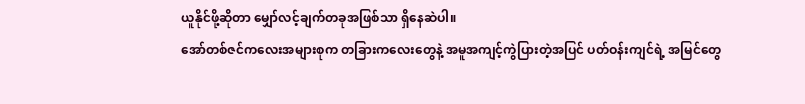ယူနိုင်ဖို့ဆိုတာ မျှော်လင့်ချက်တခုအဖြစ်သာ ရှိနေဆဲပါ။
အော်တစ်ဇင်ကလေးအများစုက တခြားကလေးတွေနဲ့ အမူအကျင့်ကွဲပြားတဲ့အပြင် ပတ်ဝန်းကျင်ရဲ့ အမြင်တွေ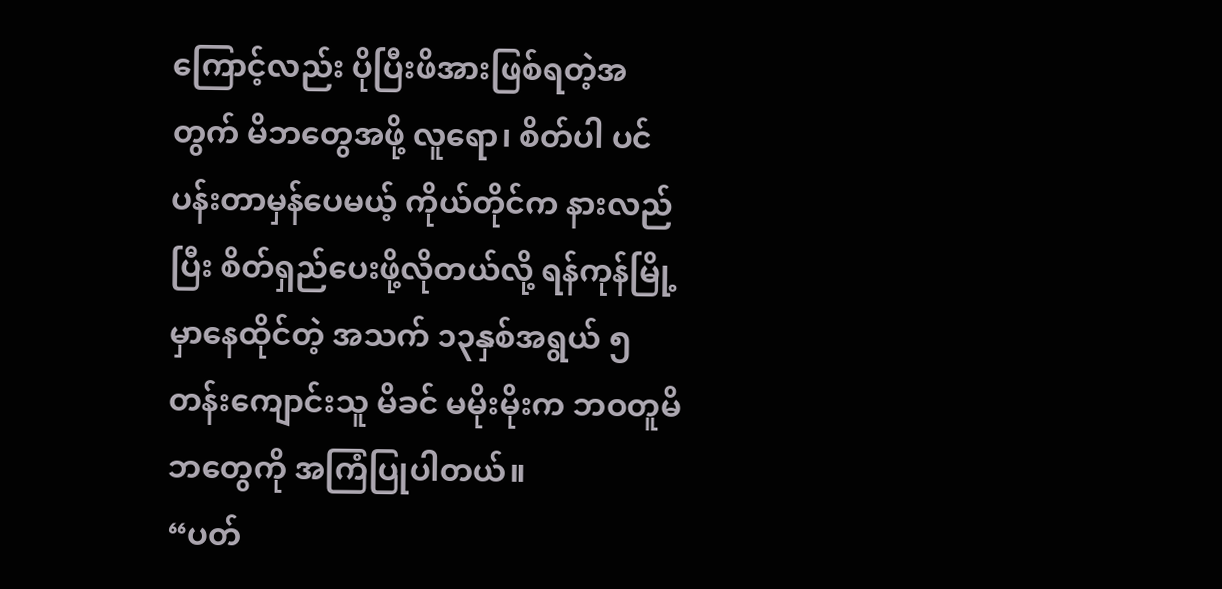ကြောင့်လည်း ပိုပြီးဖိအားဖြစ်ရတဲ့အတွက် မိဘတွေအဖို့ လူရော၊ စိတ်ပါ ပင်ပန်းတာမှန်ပေမယ့် ကိုယ်တိုင်က နားလည်ပြီး စိတ်ရှည်ပေးဖို့လိုတယ်လို့ ရန်ကုန်မြို့မှာနေထိုင်တဲ့ အသက် ၁၃နှစ်အရွယ် ၅တန်းကျောင်းသူ မိခင် မမိုးမိုးက ဘဝတူမိဘတွေကို အကြံပြုပါတယ်။
“ပတ်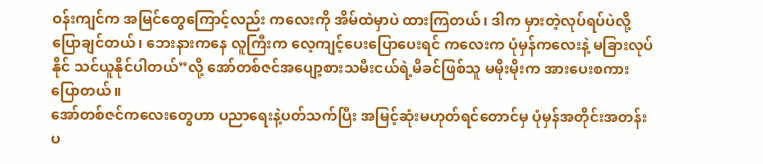ဝန်းကျင်က အမြင်တွေကြောင့်လည်း ကလေးကို အိမ်ထဲမှာပဲ ထားကြတယ်၊ ဒါက မှားတဲ့လုပ်ရပ်ပဲလို့ပြောချင်တယ်၊ ဘေးနားကနေ လူကြီးက လေ့ကျင့်ပေးပြောပေးရင် ကလေးက ပုံမှန်ကလေးနဲ့ မခြားလုပ်နိုင် သင်ယူနိုင်ပါတယ်”လို့ အော်တစ်ဇင်အပျော့စားသမီးငယ်ရဲ့မိခင်ဖြစ်သူ မမိုးမိုးက အားပေးစကားပြောတယ်။
အော်တစ်ဇင်ကလေးတွေဟာ ပညာရေးနဲ့ပတ်သက်ပြီး အမြင့်ဆုံးမဟုတ်ရင်တောင်မှ ပုံမှန်အတိုင်းအတန်းပ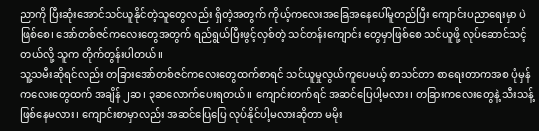ညာကို ပြီးဆုံးအောင်သင်ယူနိုင်တဲ့သူတွေလည်း ရှိတဲ့အတွက် ကိုယ့်ကလေးအခြေအနေပေါ်မူတည်ပြီး ကျောင်းပညာရေးမှာ ပဲဖြစ်စေ၊ အော်တစ်ဇင်ကလေးတွေအတွက် ရည်ရွယ်ပြီးဖွင့်လှစ်တဲ့ သင်တန်းကျောင်း တွေမှာဖြစ်စေ သင်ယူဖို့ လုပ်ဆောင်သင့်တယ်လို့ သူက တိုက်တွန်းပါတယ်။
သူ့သမီးဆိုရင်လည်း တခြားအော်တစ်ဇင်ကလေးတွေထက်စာရင် သင်ယူမှုလွယ်ကူပေမယ့် စာသင်တာ စာရေးတာကအစ ပုံမှန်ကလေးတွေထက် အချိန် ၂ဆ၊ ၃ဆလောက်ပေးရတယ်။ ကျောင်းတက်ရင် အဆင်ပြေပါ့မလား၊ တခြားကလေးတွေနဲ့ သီးသန့်ဖြစ်နေမလား၊ ကျောင်းစာမှာလည်း အဆင်ပြေပြေ လုပ်နိုင်ပါ့မလားဆိုတာ မမိုး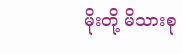မိုးတို့ မိသားစု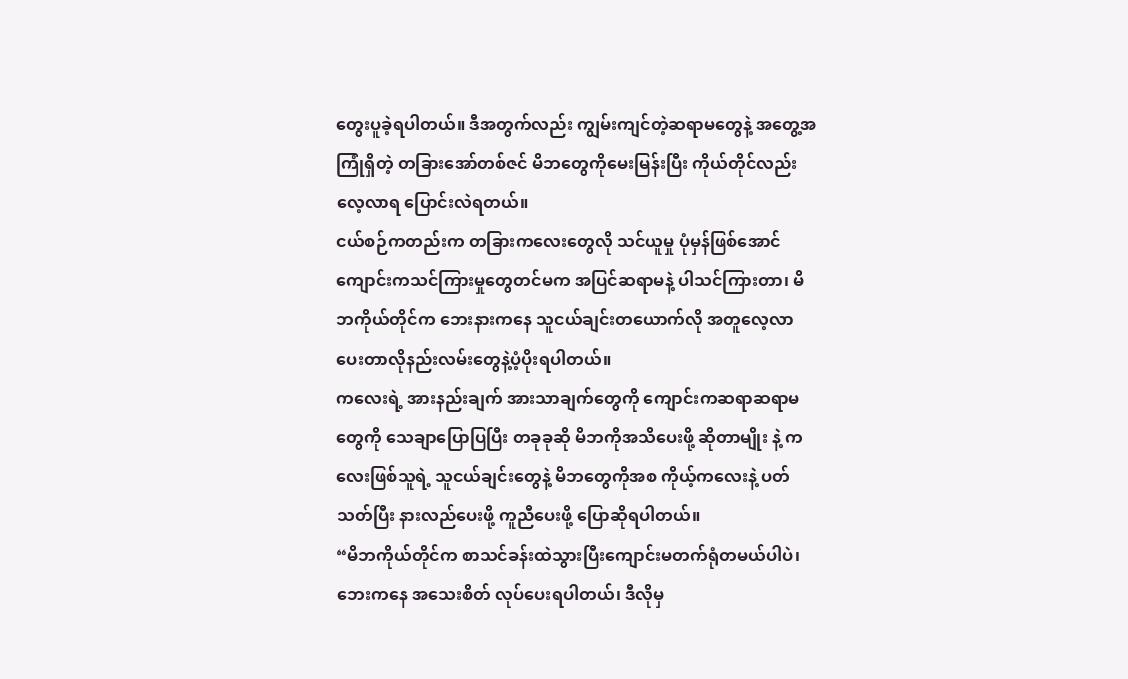တွေးပူခဲ့ရပါတယ်။ ဒီအတွက်လည်း ကျွမ်းကျင်တဲ့ဆရာမတွေနဲ့ အတွေ့အကြုံရှိတဲ့ တခြားအော်တစ်ဇင် မိဘတွေကိုမေးမြန်းပြီး ကိုယ်တိုင်လည်း လေ့လာရ ပြောင်းလဲရတယ်။
ငယ်စဉ်ကတည်းက တခြားကလေးတွေလို သင်ယူမှု ပုံမှန်ဖြစ်အောင် ကျောင်းကသင်ကြားမှုတွေတင်မက အပြင်ဆရာမနဲ့ ပါသင်ကြားတာ၊ မိဘကိုယ်တိုင်က ဘေးနားကနေ သူငယ်ချင်းတယောက်လို အတူလေ့လာပေးတာလိုနည်းလမ်းတွေနဲ့ပံ့ပိုးရပါတယ်။
ကလေးရဲ့ အားနည်းချက် အားသာချက်တွေကို ကျောင်းကဆရာဆရာမတွေကို သေချာပြောပြပြီး တခုခုဆို မိဘကိုအသိပေးဖို့ ဆိုတာမျိုး နဲ့ ကလေးဖြစ်သူရဲ့ သူငယ်ချင်းတွေနဲ့ မိဘတွေကိုအစ ကိုယ့်ကလေးနဲ့ ပတ်သတ်ပြီး နားလည်ပေးဖို့ ကူညီပေးဖို့ ပြောဆိုရပါတယ်။
“မိဘကိုယ်တိုင်က စာသင်ခန်းထဲသွားပြီးကျောင်းမတက်ရုံတမယ်ပါပဲ၊ဘေးကနေ အသေးစိတ် လုပ်ပေးရပါတယ်၊ ဒီလိုမှ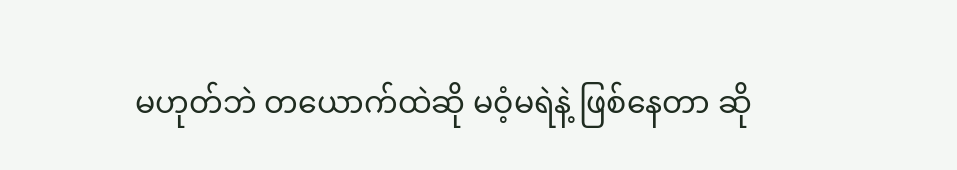မဟုတ်ဘဲ တယောက်ထဲဆို မဝံ့မရဲနဲ့ ဖြစ်နေတာ ဆို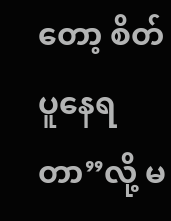တော့ စိတ်ပူနေရတာ”လို့ မ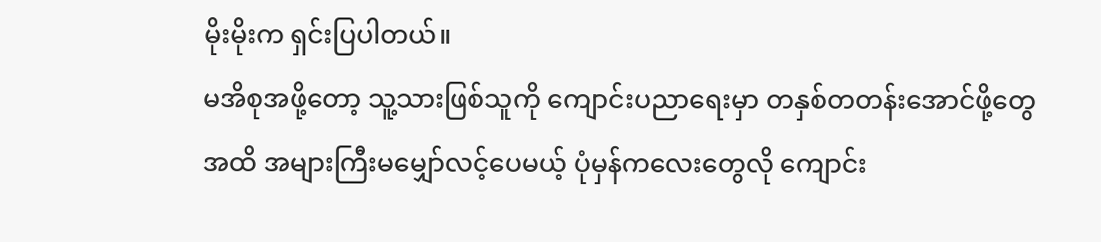မိုးမိုးက ရှင်းပြပါတယ်။
မအိစုအဖို့တော့ သူ့သားဖြစ်သူကို ကျောင်းပညာရေးမှာ တနှစ်တတန်းအောင်ဖို့တွေအထိ အများကြီးမမျှော်လင့်ပေမယ့် ပုံမှန်ကလေးတွေလို ကျောင်း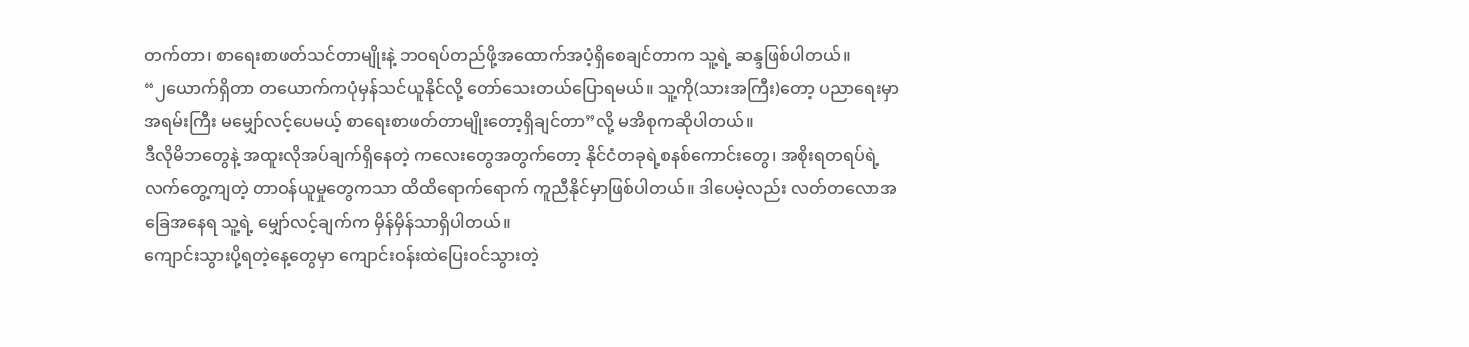တက်တာ၊ စာရေးစာဖတ်သင်တာမျိုးနဲ့ ဘဝရပ်တည်ဖို့အထောက်အပံ့ရှိစေချင်တာက သူ့ရဲ့ ဆန္ဒဖြစ်ပါတယ်။
“၂ယောက်ရှိတာ တယောက်ကပုံမှန်သင်ယူနိုင်လို့ တော်သေးတယ်ပြောရမယ်။ သူ့ကို(သားအကြီး)တော့ ပညာရေးမှာ အရမ်းကြီး မမျှော်လင့်ပေမယ့် စာရေးစာဖတ်တာမျိုးတော့ရှိချင်တာ”လို့ မအိစုကဆိုပါတယ်။
ဒီလိုမိဘတွေနဲ့ အထူးလိုအပ်ချက်ရှိနေတဲ့ ကလေးတွေအတွက်တော့ နိုင်ငံတခုရဲ့စနစ်ကောင်းတွေ၊ အစိုးရတရပ်ရဲ့ လက်တွေ့ကျတဲ့ တာဝန်ယူမှုတွေကသာ ထိထိရောက်ရောက် ကူညီနိုင်မှာဖြစ်ပါတယ်။ ဒါပေမဲ့လည်း လတ်တလောအခြေအနေရ သူ့ရဲ့ မျှော်လင့်ချက်က မှိန်မှိန်သာရှိပါတယ်။
ကျောင်းသွားပို့ရတဲ့နေ့တွေမှာ ကျောင်းဝန်းထဲပြေးဝင်သွားတဲ့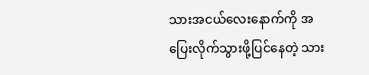သားအငယ်လေးနောက်ကို အပြေးလိုက်သွားဖို့ပြင်နေတဲ့ သား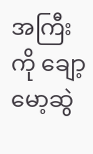အကြီးကို ချော့မော့ဆွဲ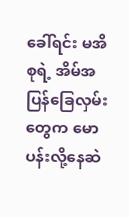ခေါ်ရင်း မအိစုရဲ့ အိမ်အပြန်ခြေလှမ်းတွေက မောပန်းလို့နေဆဲ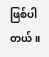ဖြစ်ပါတယ်။